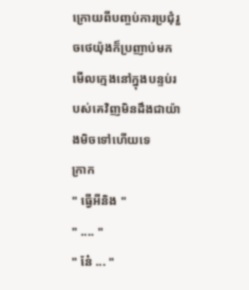ក្រោយពីបញ្ចប់ការប្រជុំរួចថេយ៉ុងក៏ប្រញាប់មកមើលក្មេងនៅក្នុងបន្ទប់របស់គេវិញមិនដឹងជាយ៉ាងមិចទៅហើយទេ
ក្រាក
" ធ្វើអីនិង "
" .... "
" នែ៎ ... "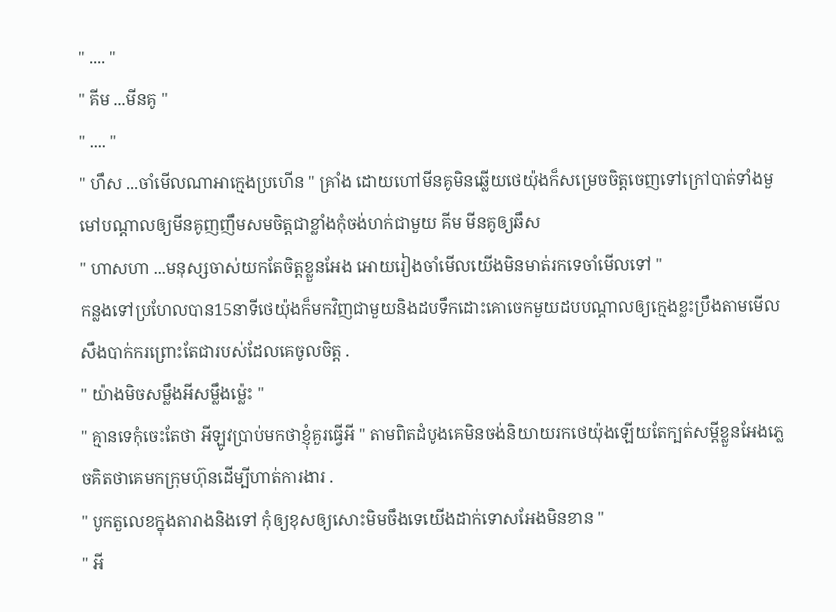" .... "
" គីម ...មីនគូ "
" .... "
" ហឹស ...ចាំមើលណាអាក្មេងប្រហើន " គ្រាំង ដោយហៅមីនគូមិនឆ្លើយថេយ៉ុងក៏សម្រេចចិត្ដចេញទៅក្រៅបាត់ទាំងមួមៅបណ្ដាលឲ្យមីនគូញញឹមសមចិត្តជាខ្លាំងកុំចង់ហក់ជាមួយ គីម មីនគូឲ្យឆឹស
" ហាសហា ...មនុស្សចាស់យកតែចិត្តខ្លួនអែង អោយរៀងចាំមើលយើងមិនមាត់រកទេចាំមើលទៅ "
កន្លងទៅប្រហែលបាន15នាទីថេយ៉ុងក៏មកវិញជាមួយនិងដបទឹកដោះគោចេកមួយដបបណ្ដាលឲ្យក្មេងខ្លះប្រឹងតាមមើលសឹងបាក់ករព្រោះតែជារបស់ដែលគេចូលចិត្ត .
" យ៉ាងមិចសម្លឹងអីសម្លឹងម្ល៉េះ "
" គ្មានទេកុំចេះតែថា អីឡូវប្រាប់មកថាខ្ញុំគួរធ្វើអី " តាមពិតដំបូងគេមិនចង់និយាយរកថេយ៉ុងឡើយតែក្បត់សម្ដីខ្លួនអែងភ្លេចគិតថាគេមកក្រុមហ៊ុនដើម្បីហាត់ការងារ .
" បូកតួលេខក្នុងតារាងនិងទៅ កុំឲ្យខុសឲ្យសោះមិមចឹងទេយើងដាក់ទោសអែងមិនខាន "
" អី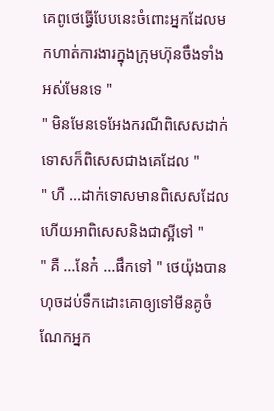គេពូថេធ្វើបែបនេះចំពោះអ្នកដែលមកហាត់ការងារក្នុងក្រុមហ៊ុនចឹងទាំងអស់មែនទេ "
" មិនមែនទេអែងករណីពិសេសដាក់ទោសក៏ពិសេសជាងគេដែល "
" ហឺ ...ដាក់ទោសមានពិសេសដែល ហើយអាពិសេសនិងជាស្អីទៅ "
" គឺ ...នែក៎ ...ផឹកទៅ " ថេយ៉ុងបានហុចដប់ទឹកដោះគោឲ្យទៅមីនគូចំណែកអ្នក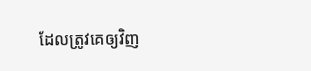ដែលត្រូវគេឲ្យវិញ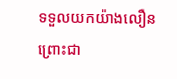ទទួលយកយ៉ាងលឿនព្រោះជា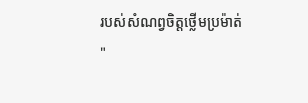របស់សំណព្វចិត្តថ្លើមប្រម៉ាត់
"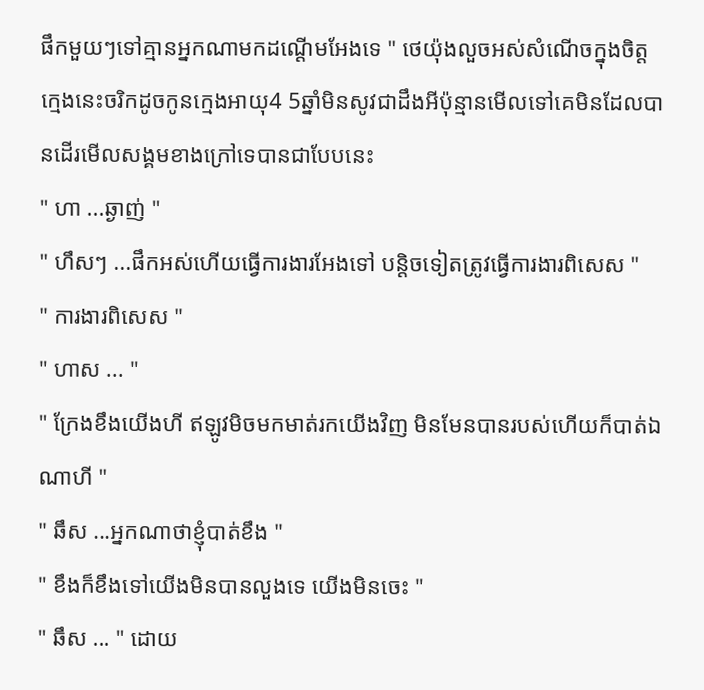ផឹកមួយៗទៅគ្មានអ្នកណាមកដណ្ដើមអែងទេ " ថេយ៉ុងលួចអស់សំណើចក្នុងចិត្តក្មេងនេះចរិកដូចកូនក្មេងអាយុ4 5ឆ្នាំមិនសូវជាដឹងអីប៉ុន្មានមើលទៅគេមិនដែលបានដើរមើលសង្គមខាងក្រៅទេបានជាបែបនេះ
" ហា ...ឆ្ងាញ់ "
" ហឹសៗ ...ផឹកអស់ហើយធ្វើការងារអែងទៅ បន្ដិចទៀតត្រូវធ្វើការងារពិសេស "
" ការងារពិសេស "
" ហាស ... "
" ក្រែងខឹងយើងហី ឥឡូវមិចមកមាត់រកយើងវិញ មិនមែនបានរបស់ហើយក៏បាត់ឯណាហី "
" ឆឹស ...អ្នកណាថាខ្ញុំបាត់ខឹង "
" ខឹងក៏ខឹងទៅយើងមិនបានលួងទេ យើងមិនចេះ "
" ឆឹស ... " ដោយ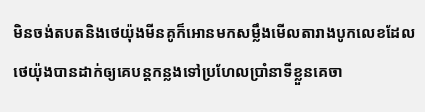មិនចង់តបតនិងថេយ៉ុងមីនគូក៏អោនមកសម្លឹងមើលតារាងបូកលេខដែលថេយ៉ុងបានដាក់ឲ្យគេបន្ដកន្លងទៅប្រហែលប្រាំនាទីខ្លួនគេចា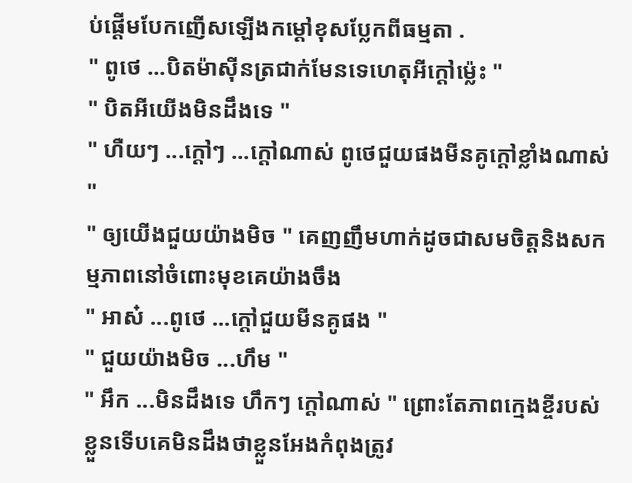ប់ផ្ដើមបែកញើសឡើងកម្ដៅខុសប្លែកពីធម្មតា .
" ពូថេ ...បិតម៉ាស៊ីនត្រជាក់មែនទេហេតុអីក្ដៅម្ល៉េះ "
" បិតអីយើងមិនដឹងទេ "
" ហឺយៗ ...ក្ដៅៗ ...ក្ដៅណាស់ ពូថេជួយផងមីនគូក្ដៅខ្លាំងណាស់ "
" ឲ្យយើងជួយយ៉ាងមិច " គេញញឹមហាក់ដូចជាសមចិត្តនិងសកម្មភាពនៅចំពោះមុខគេយ៉ាងចឹង
" អាស៎ ...ពូថេ ...ក្ដៅជួយមីនគូផង "
" ជួយយ៉ាងមិច ...ហឹម "
" អឹក ...មិនដឹងទេ ហឹកៗ ក្ដៅណាស់ " ព្រោះតែភាពក្មេងខ្ចីរបស់ខ្លួនទើបគេមិនដឹងថាខ្លួនអែងកំពុងត្រូវ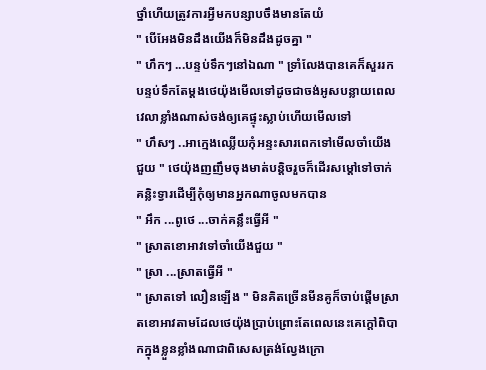ថ្នាំហើយត្រូវការអ្វីមកបន្សាបចឹងមានតែយំ
" បើអែងមិនដឹងយើងក៏មិនដឹងដូចគ្នា "
" ហឹកៗ ...បន្ទប់ទឹកៗនៅឯណា " ទ្រាំលែងបានគេក៏សួររកបន្ទប់ទឹកតែម្ដងថេយ៉ុងមើលទៅដូចជាចង់អូសបន្លាយពេលវេលាខ្លាំងណាស់ចង់ឲ្យគេផ្ទុះស្លាប់ហើយមើលទៅ
" ហឹសៗ ..អាក្មេងឈ្លើយកុំអន្ទះសារពេកទៅមើលចាំយើងជួយ " ថេយ៉ុងញញឹមចុងមាត់បន្ដិចរួចក៏ដើរសម្ដៅទៅចាក់គន្លិះទ្វារដើម្បីកុំឲ្យមានអ្នកណាចូលមកបាន
" អឹក ...ពូថេ ...ចាក់គន្លឹះធ្វើអី "
" ស្រាតខោអាវទៅចាំយើងជួយ "
" ស្រា ...ស្រាតធ្វើអី "
" ស្រាតទៅ លឿនឡើង " មិនគិតច្រើនមីនគូក៏ចាប់ផ្ដើមស្រាតខោអាវតាមដែលថេយ៉ុងប្រាប់ព្រោះតែពេលនេះគេក្ដៅពិបាកក្នុងខ្លួនខ្លាំងណាជាពិសេសត្រង់ល្វែងក្រោ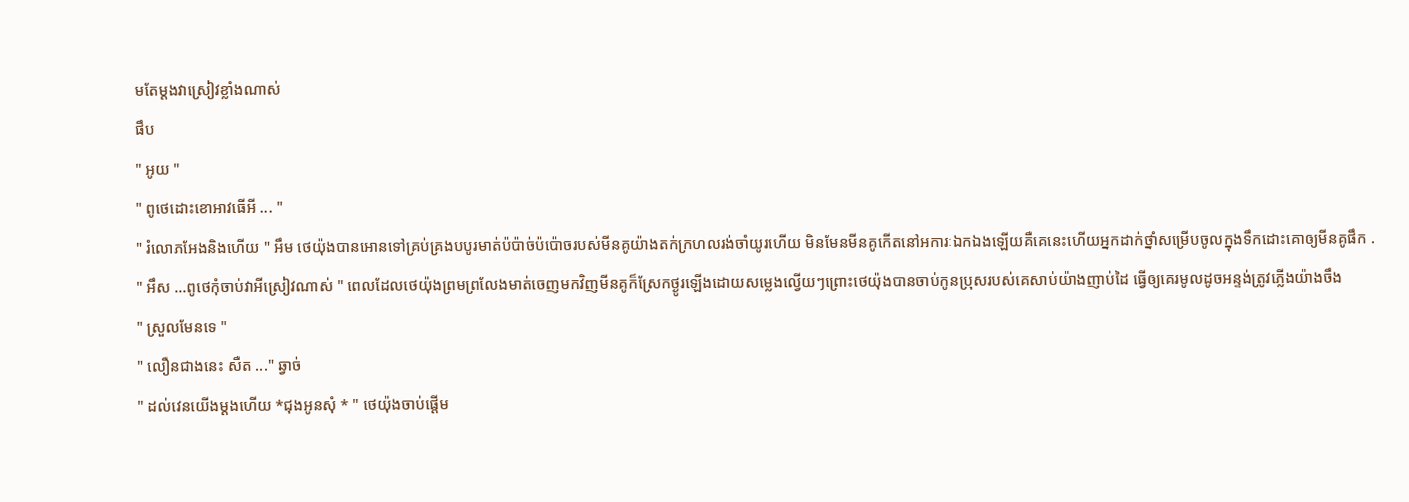មតែម្ដងវាស្រៀវខ្លាំងណាស់
ផឹប
" អូយ "
" ពូថេដោះខោអាវធើអី ... "
" រំលោភអែងនិងហើយ " អឹម ថេយ៉ុងបានអោនទៅគ្រប់គ្រងបបូរមាត់ប៉ប៉ាច់ប៉ប៉ោចរបស់មីនគូយ៉ាងតក់ក្រហលរង់ចាំយូរហើយ មិនមែនមីនគូកើតនៅអការៈឯកឯងឡើយគឺគេនេះហើយអ្នកដាក់ថ្នាំសម្រើបចូលក្នុងទឹកដោះគោឲ្យមីនគូផឹក .
" អឹស ...ពូថេកុំចាប់វាអីស្រៀវណាស់ " ពេលដែលថេយ៉ុងព្រមព្រលែងមាត់ចេញមកវិញមីនគូក៏ស្រែកថ្ងូរឡើងដោយសម្លេងល្វើយៗព្រោះថេយ៉ុងបានចាប់កូនប្រុសរបស់គេសាប់យ៉ាងញាប់ដៃ ធ្វើឲ្យគេរមូលដូចអន្ទង់ត្រូវភ្លើងយ៉ាងចឹង
" ស្រួលមែនទេ "
" លឿនជាងនេះ សឺត ..." ឆ្វាច់
" ដល់វេនយើងម្ដងហើយ *ជុងអូនសុំ * " ថេយ៉ុងចាប់ផ្ដើម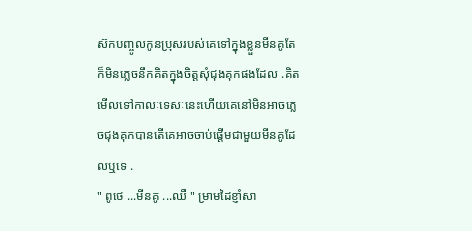ស៊កបញ្ចូលកូនប្រុសរបស់គេទៅក្នុងខ្លួនមីនគូតែក៏មិនភ្លេចនឹកគិតក្នុងចិត្តសុំជុងគុកផងដែល .គិតមើលទៅកាលៈទេសៈនេះហើយគេនៅមិនអាចភ្លេចជុងគុកបានតើគេអាចចាប់ផ្ដើមជាមួយមីនគូដែលឬទេ .
" ពូថេ ...មីនគូ ...ឈឺ " ម្រាមដៃខ្ញាំសា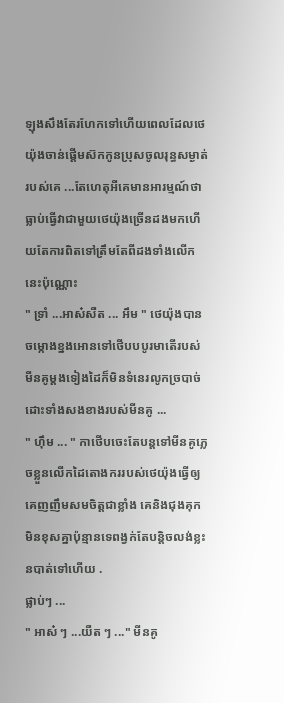ឡុងសឹងតែរហែកទៅហើយពេលដែលថេយ៉ុងចាន់ផ្ដើមស៊កកូនប្រុសចូលរុន្ធសម្ងាត់របស់គេ ...តែហេតុអីគេមានអារម្មណ៍ថាធ្លាប់ធ្វើវាជាមួយថេយ៉ុងច្រើនដងមកហើយតែការពិតទៅត្រឹមតែពីដងទាំងលើកនេះប៉ុណ្ណោះ
" ទ្រាំ ...អាស៎សឺត ... អឹម " ថេយ៉ុងបានចម្កោងខ្នងអោនទៅថើបបបូរមាតើរបស់មីនគូម្ដងទៀងដៃក៏មិនទំនេរលូកច្របាច់ដោះទាំងសងខាងរបស់មីនគូ ...
" ហ៊ឹម ... " កាថើបចេះតែបន្ដទៅមីនគូភ្លេចខ្លួនលើកដៃតោងកររបស់ថេយ៉ុងធ្វើឲ្យគេញញឹមសមចិត្តជាខ្លាំង គេនិងជុងគុកមិនខុសគ្នាប៉ុន្មានទេពង្វក់តែបន្ដិចលង់ខ្លះនបាត់ទៅហើយ .
ផ្លាប់ៗ ...
" អាស៎ ៗ ...យឺត ៗ ..." មីនគូ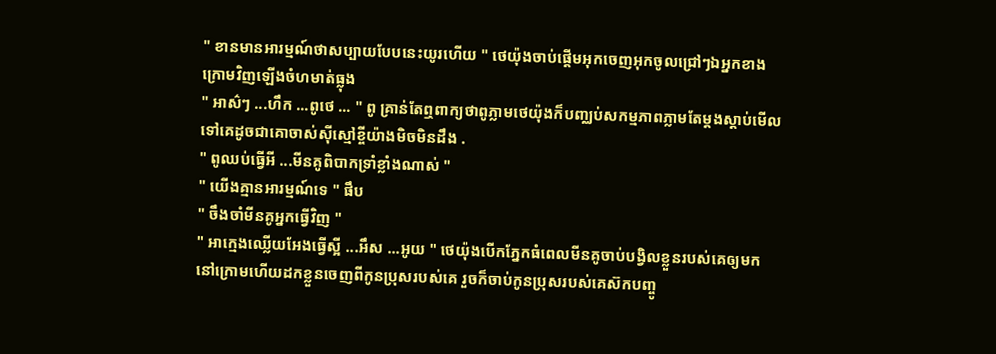" ខានមានអារម្មណ៍ថាសប្បាយបែបនេះយូរហើយ " ថេយ៉ុងចាប់ផ្ដើមអុកចេញអុកចូលជ្រៅៗឯអ្នកខាងក្រោមវិញឡើងចំហមាត់ធ្លុង
" អាស៌ៗ ...ហឹក ...ពូថេ ... " ពូ គ្រាន់តែឮពាក្យថាពូភ្លាមថេយ៉ុងក៏បញ្ឈប់សកម្មភាពភ្លាមតែម្ដងស្ដាប់មើលទៅគេដូចជាគោចាស់សុីស្មៅខ្ចីយ៉ាងមិចមិនដឹង .
" ពូឈប់ធ្វើអី ...មីនគូពិបាកទ្រាំខ្លាំងណាស់ "
" យើងគ្មានអារម្មណ៍ទេ " ផឹប
" ចឹងចាំមីនគូអ្នកធ្វើវិញ "
" អាក្មេងឈ្លើយអែងធ្វើស្អី ...អឹស ...អូយ " ថេយ៉ុងបើកភ្នែកធំពេលមីនគូចាប់បង្វិលខ្លួនរបស់គេឲ្យមកនៅក្រោមហើយដកខ្លួនចេញពីកូនប្រុសរបស់គេ រួចក៏ចាប់កូនប្រុសរបស់គេស៊កបញ្ចូ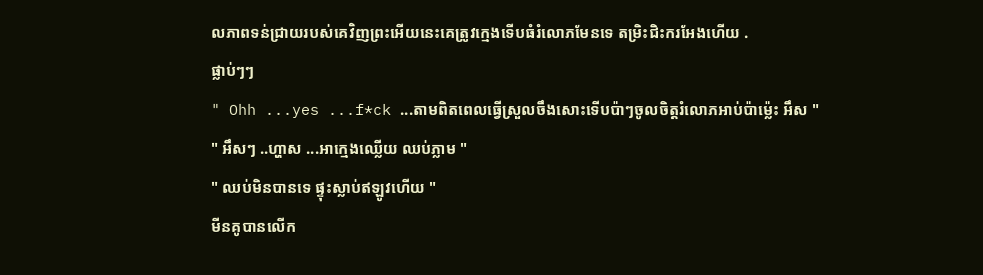លភាពទន់ជ្រាយរបស់គេវិញព្រះអើយនេះគេត្រូវក្មេងទើបធំរំលោភមែនទេ តម្រិះជិះករអែងហើយ .
ផ្លាប់ៗៗ
" Ohh ...yes ...f*ck ...តាមពិតពេលធ្វើស្រួលចឹងសោះទើបប៉ាៗចូលចិត្តរំលោភអាប់ប៉ាម្ល៉េះ អឹស "
" អឹសៗ ..ហ្ហាស ...អាក្មេងឈ្លើយ ឈប់ភ្លាម "
" ឈប់មិនបានទេ ផ្ទុះស្លាប់ឥឡូវហើយ "
មីនគូបានលើក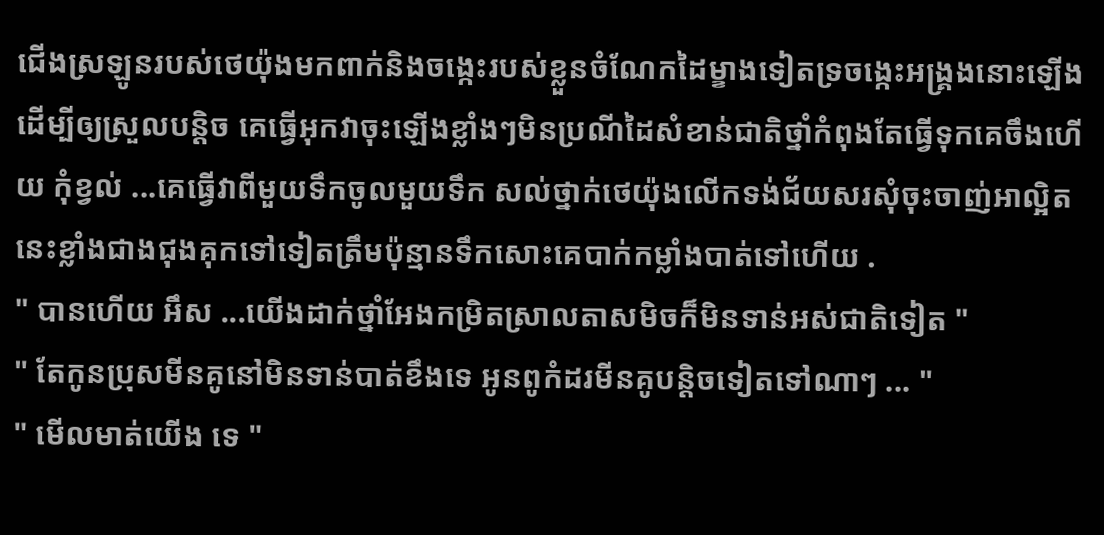ជើងស្រឡូនរបស់ថេយ៉ុងមកពាក់និងចង្កេះរបស់ខ្លួនចំណែកដៃម្ខាងទៀតទ្រចង្កេះអង្រ្គងនោះឡើងដើម្បីឲ្យស្រួលបន្ដិច គេធ្វើអុកវាចុះឡើងខ្លាំងៗមិនប្រណីដៃសំខាន់ជាតិថ្នាំកំពុងតែធ្វើទុកគេចឹងហើយ កុំខ្វល់ ...គេធ្វើវាពីមួយទឹកចូលមួយទឹក សល់ថ្នាក់ថេយ៉ុងលើកទង់ជ័យសរសុំចុះចាញ់អាល្អិតនេះខ្លាំងជាងជុងគុកទៅទៀតត្រឹមប៉ុន្មានទឹកសោះគេបាក់កម្លាំងបាត់ទៅហើយ .
" បានហើយ អឹស ...យើងដាក់ថ្នាំអែងកម្រិតស្រាលតាសមិចក៏មិនទាន់អស់ជាតិទៀត "
" តែកូនប្រុសមីនគូនៅមិនទាន់បាត់ខឹងទេ អូនពូកំដរមីនគូបន្ដិចទៀតទៅណាៗ ... "
" មើលមាត់យើង ទេ "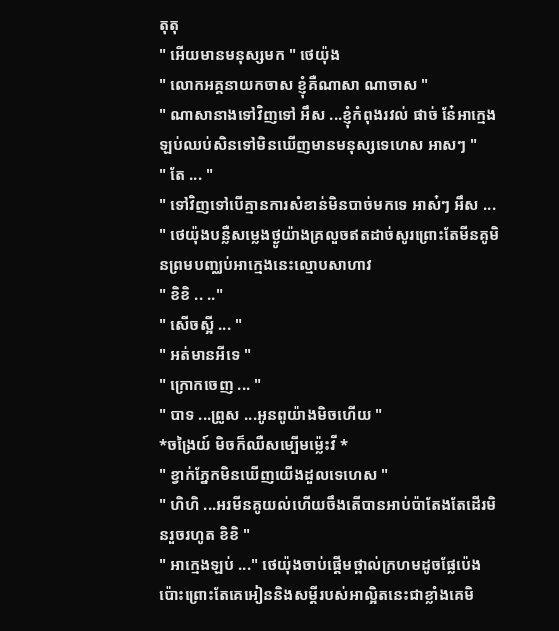តុតុ
" អើយមានមនុស្សមក " ថេយ៉ុង
" លោកអគ្គនាយកចាស ខ្ញុំគឺណាសា ណាចាស "
" ណាសានាងទៅវិញទៅ អឹស ...ខ្ញុំកំពុងរវល់ ផាច់ នែ៎អាក្មេងឡប់ឈប់សិនទៅមិនឃើញមានមនុស្សទេហេស អាសៗ "
" តែ ... "
" ទៅវិញទៅបើគ្មានការសំខាន់មិនបាច់មកទេ អាស៎ៗ អឹស ... " ថេយ៉ុងបន្លឺសម្លេងថ្ងូយ៉ាងគ្រលួចឥតដាច់សូរព្រោះតែមីនគូមិនព្រមបញ្ឈប់អាក្មេងនេះល្មោបសាហាវ
" ខិខិ .. .."
" សើចស្អី ... "
" អត់មានអីទេ "
" ក្រោកចេញ ... "
" បាទ ...ព្រូស ...អូនពូយ៉ាងមិចហើយ "
*ចង្រៃយ៍ មិចក៏ឈឺសម្បើមម្ល៉េះវី *
" ខ្វាក់ភ្នែកមិនឃើញយើងដួលទេហេស "
" ហិហិ ...អរមីនគូយល់ហើយចឹងតើបានអាប់ប៉ាតែងតែដើរមិនរួចរហូត ខិខិ "
" អាក្មេងឡប់ ..." ថេយ៉ុងចាប់ផ្ដើមថ្ពាល់ក្រហមដូចផ្លែប៉េងប៉ោះព្រោះតែគេអៀននិងសម្ដីរបស់អាល្អិតនេះជាខ្លាំងគេមិ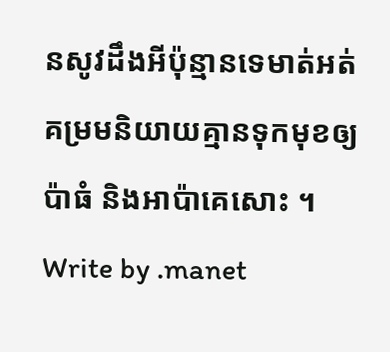នសូវដឹងអីប៉ុន្មានទេមាត់អត់គម្រមនិយាយគ្មានទុកមុខឲ្យ ប៉ាធំ និងអាប៉ាគេសោះ ។
Write by .manet